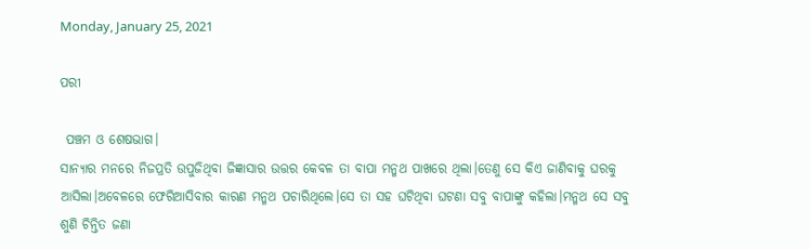Monday, January 25, 2021

ପରୀ

 ପଞ୍ଚମ ଓ ଶେଷଭାଗ।
ସାନ୍ୟାର ମନରେ ନିଜପ୍ରତି ଉପୁଜିଥିବା ଜିଜ୍ଞାସାର ଉତ୍ତର କେବଳ ତା ବାପା ମନ୍ମଥ ପାଖରେ ଥିଲା।ତେଣୁ ସେ କିଏ ଜାଣିବାକୁ ଘରକୁ ଆସିଲା।ଅବେଳରେ ଫେରିଆସିବାର କାରଣ ମନ୍ମଥ ପଚାରିଥିଲେ।ସେ ତା ସହ ଘଟିଥିବା ଘଟଣା ସବୁ ବାପାଙ୍କୁ କହିଲା।ମନ୍ମଥ ସେ ସବୁ ଶୁଣି ଚିନ୍ତିତ ଜଣା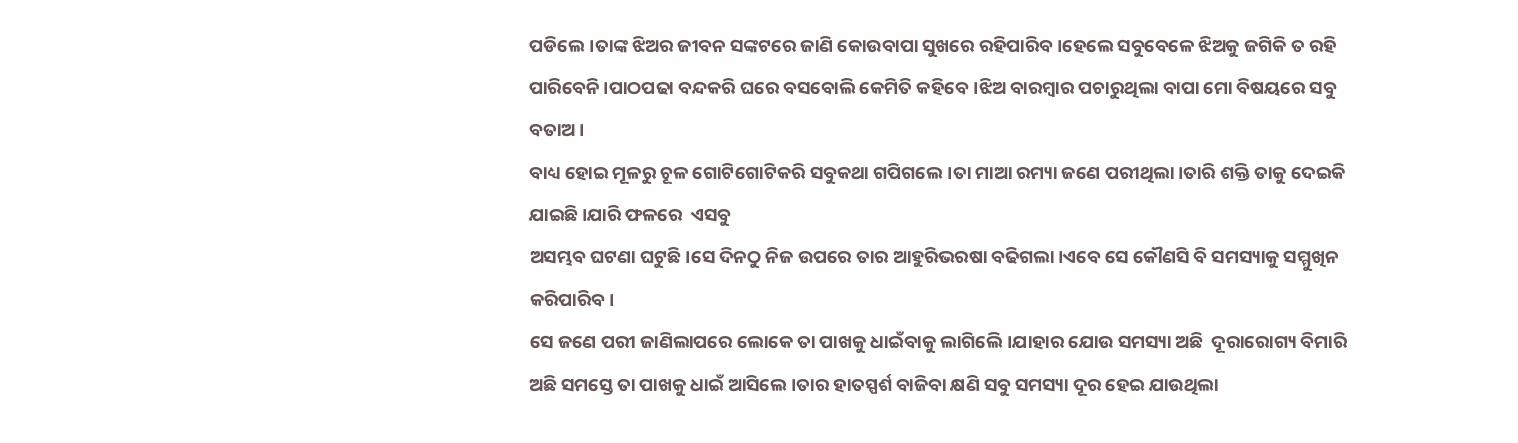ପଡିଲେ।ତାଙ୍କ ଝିଅର ଜୀବନ ସଙ୍କଟରେ ଜାଣି କୋଉବାପା ସୁଖରେ ରହିପାରିବ।ହେଲେ ସବୁବେଳେ ଝିଅକୁ ଜଗିକି ତ ରହି ପାରିବେନି।ପାଠପଢା ବନ୍ଦକରି ଘରେ ବସବୋଲି କେମିତି କହିବେ।ଝିଅ ବାରମ୍ବାର ପଚାରୁଥିଲା ବାପା ମୋ ବିଷୟରେ ସବୁ ବତାଅ।
ବାଧ୍ୟ ହୋଇ ମୂଳରୁ ଚୂଳ ଗୋଟିଗୋଟିକରି ସବୁକଥା ଗପିଗଲେ।ତା ମାଆ ରମ୍ୟା ଜଣେ ପରୀଥିଲା।ତାରି ଶକ୍ତି ତାକୁ ଦେଇକି ଯାଇଛି।ଯାରି ଫଳରେ  ଏସବୁ
ଅସମ୍ଭବ ଘଟଣା ଘଟୁଛି।ସେ ଦିନଠୁ ନିଜ ଉପରେ ତାର ଆହୁରିଭରଷା ବଢିଗଲା।ଏବେ ସେ କୌଣସି ବି ସମସ୍ୟାକୁ ସମ୍ମୁଖିନ କରିପାରିବ।
ସେ ଜଣେ ପରୀ ଜାଣିଲାପରେ ଲୋକେ ତା ପାଖକୁ ଧାଇଁବାକୁ ଲାଗିଲେି।ଯାହାର ଯୋଉ ସମସ୍ୟା ଅଛି  ଦୂରାରୋଗ୍ୟ ବିମାରି ଅଛି ସମସ୍ତେ ତା ପାଖକୁ ଧାଇଁ ଆସିଲେ।ତାର ହାତସ୍ପର୍ଶ ବାଜିବା କ୍ଷଣି ସବୁ ସମସ୍ୟା ଦୂର ହେଇ ଯାଉଥିଲା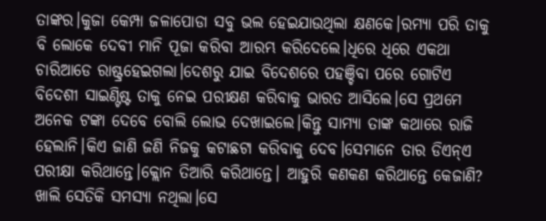ତାଙ୍କର।କୁଜା କେମ୍ପା ଜଳାପୋଡା ସବୁ ଭଲ ହେଇଯାଉଥିଲା କ୍ଷଣକେ।ରମ୍ୟା ପରି ତାକୁ ବି ଲୋକେ ଦେବୀ ମାନି ପୂଜା କରିବା ଆରମ୍ଭ କରିଦେଲେ।ଧିରେ ଧିରେ ଏକଥା ଚାରିଆଡେ ରାଷ୍ଟ୍ରହେଇଗଲା।ଦେଶରୁ ଯାଇ ବିଦେଶରେ ପହଞ୍ଚିବା ପରେ ଗୋଟିଏ ବିଦେଶୀ ସାଇଣ୍ଟିଷ୍ଟ ତାକୁ ନେଇ ପରୀକ୍ଷଣ କରିବାକୁ ଭାରତ ଆସିଲେ।ସେ ପ୍ରଥମେ ଅନେକ ଟଙ୍କା ଦେବେ ବୋଲି ଲୋଭ ଦେଖାଇଲେ।କିନ୍ତୁ ସାମ୍ୟା ତାଙ୍କ କଥାରେ ରାଜି ହେଲାନି।କିଏ ଜାଣି ଜଣି ନିଜକୁ କଟାଛଟା କରିବାକୁ ଦେବ।ସେମାନେ ତାର ଡିଏନ୍ଏ ପରୀକ୍ଷା କରିଥାନ୍ତେ।କ୍ଲୋନ ତିଆରି କରିଥାନ୍ତେ। ଆହୁରି କଣକଣ କରିଥାନ୍ତେ କେଜାଣି?
ଖାଲି ସେତିକି ସମସ୍ୟା ନଥିଲା।ସେ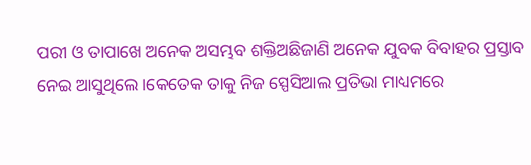ପରୀ ଓ ତାପାଖେ ଅନେକ ଅସମ୍ଭବ ଶକ୍ତିଅଛିଜାଣି ଅନେକ ଯୁବକ ବିବାହର ପ୍ରସ୍ତାବ ନେଇ ଆସୁଥିଲେ।କେତେକ ତାକୁ ନିଜ ସ୍ପେସିଆଲ ପ୍ରତିଭା ମାଧ୍ୟମରେ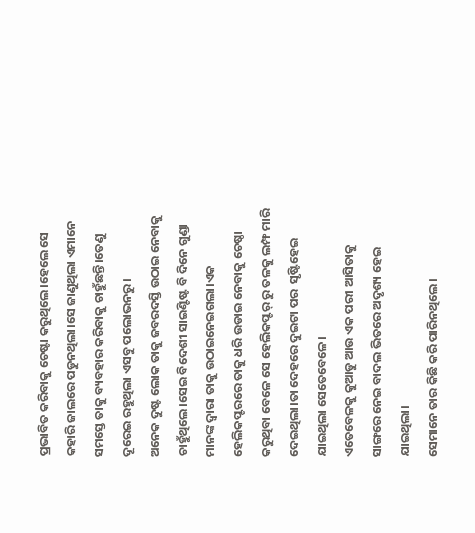ପ୍ରଭାବିତ କରିବାକୁ ଚେଷ୍ଟା କରୁଥିଲେ।ହେଲେ ସେ କହାରି ଜାଲରେ ପଡୁନଥିଲା।ସେ ଜାଣୁଥିଲା ଏମାନେ ସମସ୍ତେ ତାକୁ ବ୍ୟବହାର କରିବାକୁ ଚାହୁଁଛନ୍ତି।ତେଣୁ ଦୂରେଇ ରହୁଥିଲା ଏସବୁ ପଲୋଭନରୁ।
ଅନେକ ଦୁଷ୍ଟ ଲୋକ ତାକୁ ଜବରଦସ୍ତି ଉଠାଇ ନେବାକୁ ଚାହୁଁଥିଲେ।ସେଇ ବିଦେଶୀ ସାଇଣ୍ଟିଷ୍ଟ ବି ଦିନେ ଗୁଣ୍ଡା ମାନଙ୍କ ଦ୍ବାରା ତାକୁ ଉଠାଇନେଇଗଲା।ଏକ ହେଲିକପ୍ଟରରେ ତାକୁ ଧରି ଉଡାଇ ନେବାକୁ ଚେଷ୍ଠା କରୁଥିବା ବେଳେ ସେ ହେଲିକପ୍ଟର୍ ରୁ ତଳକୁ ଲମ୍ଫ ମାରି ଦେଇଥିଲା।ତା ଦେହରେ ଦୁଇଟା ପର  ସୃଷ୍ଟିହେଇ ଯାଇଥିଲା ସେତେବେଳେ।
ଏତେବେଳକୁ କୁଆଡୁ ଆଉ ଏକ ପରୀ ଆସିତାକୁ ସାଙ୍ଗରେ ନେଇ ବାଦଲ ଭିତରେ ଅଦୃଶ୍ୟ ହେଇ ଯାଇଥିଲା।
ସେମାନେ ତାର କିଛି କରି ପାରିନଥିଲେ।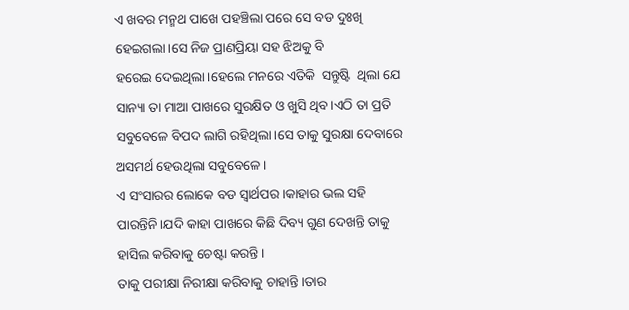ଏ ଖବର ମନ୍ମଥ ପାଖେ ପହଞ୍ଚିଲା ପରେ ସେ ବଡ ଦୁଃଖି ହେଇଗଲା।ସେ ନିଜ ପ୍ରାଣପ୍ରିୟା ସହ ଝିଅକୁ ବି
ହରେଇ ଦେଇଥିଲା।ହେଲେ ମନରେ ଏତିକି  ସନ୍ତୁଷ୍ଟି  ଥିଲା ଯେ ସାନ୍ୟା ତା ମାଆ ପାଖରେ ସୁରକ୍ଷିତ ଓ ଖୁସି ଥିବ।ଏଠି ତା ପ୍ରତି ସବୁବେଳେ ବିପଦ ଲାଗି ରହିଥିଲା।ସେ ତାକୁ ସୁରକ୍ଷା ଦେବାରେ ଅସମର୍ଥ ହେଉଥିଲା ସବୁବେଳେ।
ଏ ସଂସାରର ଲୋକେ ବଡ ସ୍ବାର୍ଥପର।କାହାର ଭଲ ସହି ପାରନ୍ତିନି।ଯଦି କାହା ପାଖରେ କିଛି ଦିବ୍ୟ ଗୁଣ ଦେଖନ୍ତି ତାକୁ ହାସିଲ କରିବାକୁ ଚେଷ୍ଟା କରନ୍ତି।
ତାକୁ ପରୀକ୍ଷା ନିରୀକ୍ଷା କରିବାକୁ ଚାହାନ୍ତି।ତାର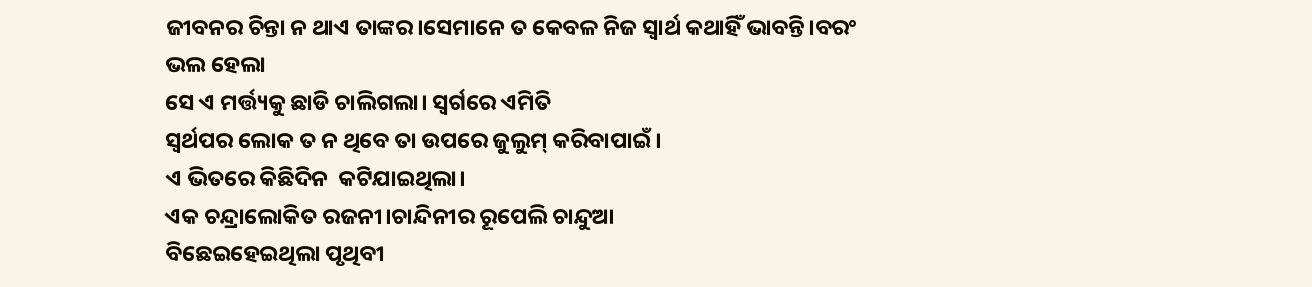ଜୀବନର ଚିନ୍ତା ନ ଥାଏ ତାଙ୍କର।ସେମାନେ ତ କେବଳ ନିଜ ସ୍ବାର୍ଥ କଥାହିଁ ଭାବନ୍ତି।ବରଂ ଭଲ ହେଲା
ସେ ଏ ମର୍ତ୍ତ୍ୟକୁ ଛାଡି ଚାଲିଗଲା। ସ୍ବର୍ଗରେ ଏମିତି
ସ୍ବର୍ଥପର ଲୋକ ତ ନ ଥିବେ ତା ଉପରେ ଜୁଲୁମ୍ କରିବାପାଇଁ।
ଏ ଭିତରେ କିଛିଦିନ  କଟିଯାଇଥିଲା।
ଏକ ଚନ୍ଦ୍ରାଲୋକିତ ରଜନୀ।ଚାନ୍ଦିନୀର ରୂପେଲି ଚାନ୍ଦୁଆ
ବିଛେଇହେଇଥିଲା ପୃଥିବୀ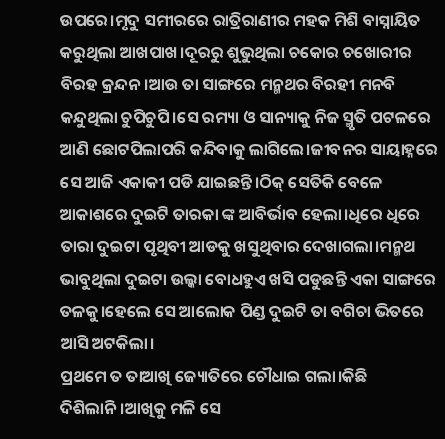ଉପରେ।ମୃଦୁ ସମୀରରେ ରାତ୍ରିରାଣୀର ମହକ ମିଶି ବାସ୍ନାୟିତ କରୁଥିଲା ଆଖପାଖ।ଦୂରରୁ ଶୁଭୁଥିଲା ଚକୋର ଚଖୋରୀର
ବିରହ କ୍ରନ୍ଦନ।ଆଉ ତା ସାଙ୍ଗରେ ମନ୍ମଥର ବିରହୀ ମନବି କନ୍ଦୁଥିଲା ଚୁପିଚୁପି।ସେ ରମ୍ୟା ଓ ସାନ୍ୟାକୁ ନିଜ ସ୍ମୃତି ପଟଳରେ ଆଣି ଛୋଟପିଲାପରି କନ୍ଦିବାକୁ ଲାଗିଲେ।ଜୀବନର ସାୟାହ୍ନରେ ସେ ଆଜି ଏକାକୀ ପଡି ଯାଇଛନ୍ତି।ଠିକ୍ ସେତିକି ବେଳେ ଆକାଶରେ ଦୁଇଟି ତାରକା ଙ୍କ ଆବିର୍ଭାବ ହେଲା।ଧିରେ ଧିରେ ତାରା ଦୁଇଟା ପୃଥିବୀ ଆଡକୁ ଖସୁଥିବାର ଦେଖାଗଲା।ମନ୍ମଥ ଭାବୁଥିଲା ଦୁଇଟା ଉଲ୍କା ବୋଧହୁଏ ଖସି ପଡୁଛନ୍ତି ଏକା ସାଙ୍ଗରେ ତଳକୁ।ହେଲେ ସେ ଆଲୋକ ପିଣ୍ଡ ଦୁଇଟି ତା ବଗିଚା ଭିତରେ  ଆସି ଅଟକିଲା।
ପ୍ରଥମେ ତ ତାଆଖି ଜ୍ୟୋତିରେ ଚୌଧାଇ ଗଲା।କିଛି ଦିଶିଲାନି।ଆଖିକୁ ମଳି ସେ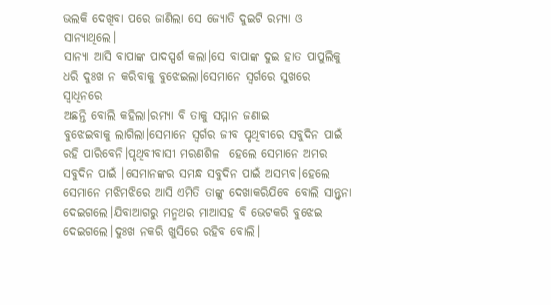ଭଲକି ଦେଖିବା ପରେ ଜାଣିଲା ସେ ଜ୍ୟୋତି ଦୁଇଟି ରମ୍ୟା ଓ ସାନ୍ୟାଥିଲେ।
ସାନ୍ୟା ଆସି ବାପାଙ୍କ ପାଦସ୍ପର୍ଶ କଲା।ସେ ବାପାଙ୍କ ଦୁଇ ହାତ ପାପୁଲିକୁ ଧରି ଦୁଃଖ ନ କରିବାକୁ ବୁଝେଇଲା।ସେମାନେ ସ୍ବର୍ଗରେ ସୁଖରେ ସ୍ବାଧିନରେ
ଅଛନ୍ତି ବୋଲି କହିଲା।ରମ୍ୟା ବି ତାକୁ ସମ୍ମାନ ଜଣାଇ
ବୁଝେଇବାକୁ ଲାଗିଲା।ସେମାନେ ସ୍ବର୍ଗର ଜୀବ ପୃଥିବୀରେ ସବୁଦିନ ପାଇଁ ରହି ପାରିବେନି।ପୃଥିବୀବାସୀ ମରଣଶିଳ  ହେଲେ ସେମାନେ ଅମର ସବୁଦିନ ପାଇଁ ।ସେମାନଙ୍କର ସମନ୍ଧ ସବୁଦିନ ପାଇଁ ଅସମ୍ଭବ।ହେଲେ ସେମାନେ ମଝିମଝିରେ ଆସି ଏମିତି ତାଙ୍କୁ ଦେଖାକରିଯିବେ ବୋଲି ସାନ୍ତ୍ବନା ଦେଇଗଲେ।ଯିବାଆଗରୁ ମନ୍ମଥର ମାଆସହ ବି ଭେଟକରି ବୁଝେଇ ଦେଇଗଲେ।ଦୁଃଖ ନକରି ଖୁସିରେ ରହିବ ବୋଲି।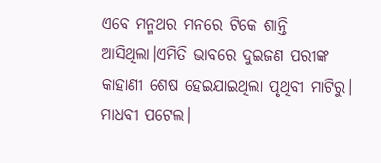ଏବେ ମନ୍ମଥର ମନରେ ଟିକେ ଶାନ୍ତି ଆସିଥିଲା।ଏମିତି ଭାବରେ ଦୁଇଜଣ ପରୀଙ୍କ କାହାଣୀ ଶେଷ ହେଇଯାଇଥିଲା ପୃଥିବୀ ମାଟିରୁ।
ମାଧବୀ ପଟେଲ।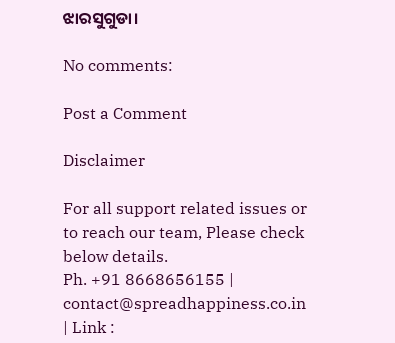ଝାରସୁଗୁଡା।

No comments:

Post a Comment

Disclaimer

For all support related issues or to reach our team, Please check below details.
Ph. +91 8668656155 | contact@spreadhappiness.co.in | Link :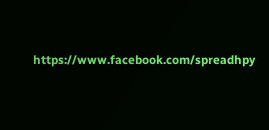https://www.facebook.com/spreadhpy